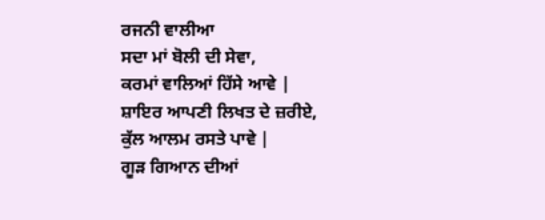ਰਜਨੀ ਵਾਲੀਆ
ਸਦਾ ਮਾਂ ਬੋਲੀ ਦੀ ਸੇਵਾ,
ਕਰਮਾਂ ਵਾਲਿਆਂ ਹਿੱਸੇ ਆਵੇ |
ਸ਼ਾਇਰ ਆਪਣੀ ਲਿਖਤ ਦੇ ਜ਼ਰੀਏ,
ਕੁੱਲ ਆਲਮ ਰਸਤੇ ਪਾਵੇ |
ਗੂੜ ਗਿਆਨ ਦੀਆਂ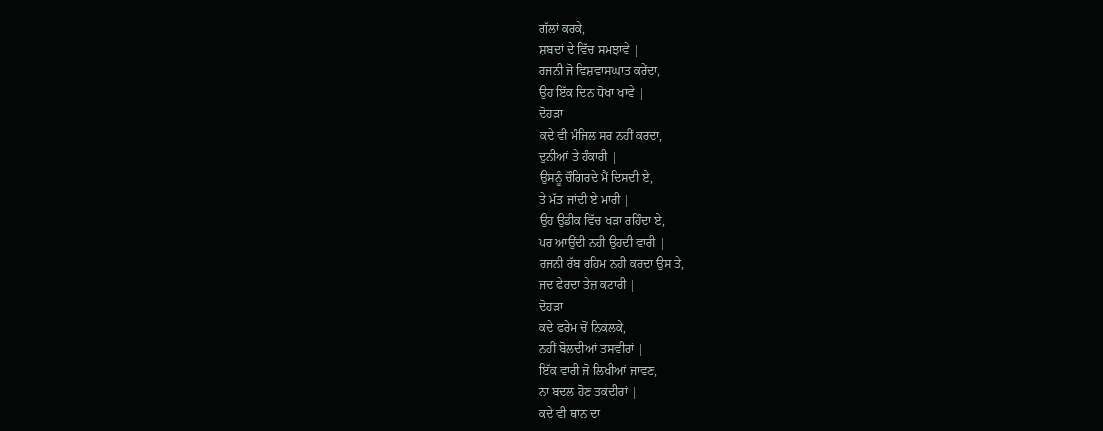ਗੱਲਾਂ ਕਰਕੇ,
ਸ਼ਬਦਾਂ ਦੇ ਵਿੱਚ ਸਮਝਾਵੇ |
ਰਜਨੀ ਜੋ ਵਿਸ਼ਵਾਸਘਾਤ ਕਰੇਂਦਾ,
ਉਹ ਇੱਕ ਦਿਨ ਧੋਖਾ ਖਾਵੇ |
ਦੋਹੜਾ
ਕਦੇ ਵੀ ਮੰਜਿਲ ਸਰ ਨਹੀਂ ਕਰਦਾ,
ਦੁਨੀਆਂ ਤੇ ਹੰਕਾਰੀ |
ਉਸਨੂੰ ਚੌਗਿਰਦੇ ਮੈਂ ਦਿਸਦੀ ਏ,
ਤੇ ਮੱਤ ਜਾਂਦੀ ਏ ਮਾਰੀ |
ਉਹ ਉਡੀਕ ਵਿੱਚ ਖੜਾ ਰਹਿੰਦਾ ਏ,
ਪਰ ਆਉਂਦੀ ਨਹੀ ਉਹਦੀ ਵਾਰੀ |
ਰਜਨੀ ਰੱਬ ਰਹਿਮ ਨਹੀ ਕਰਦਾ ਉਸ ਤੇ,
ਜਦ ਫੇਰਦਾ ਤੇਜ਼ ਕਟਾਰੀ |
ਦੋਹੜਾ
ਕਦੇ ਫਰੇਮ ਚੋਂ ਨਿਕਲਕੇ,
ਨਹੀਂ ਬੋਲਦੀਆਂ ਤਸਵੀਰਾਂ |
ਇੱਕ ਵਾਰੀ ਜੋ ਲਿਖੀਆਂ ਜਾਵਣ,
ਨਾ ਬਦਲ ਹੋਣ ਤਕਦੀਰਾਂ |
ਕਦੇ ਵੀ ਥਾਨ ਦਾ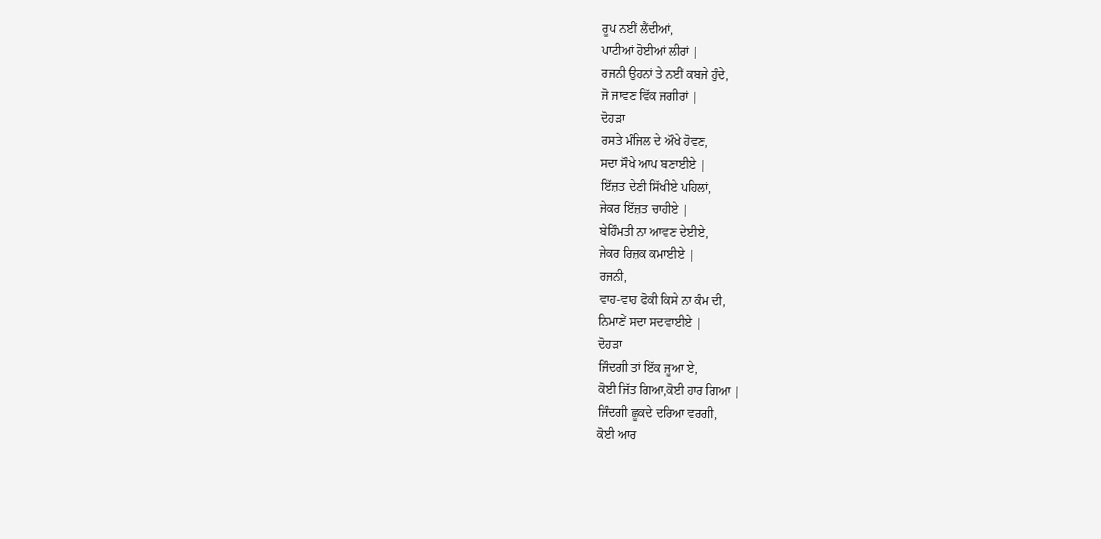ਰੂਪ ਨਈਂ ਲੈਂਦੀਆਂ,
ਪਾਟੀਆਂ ਹੋਈਆਂ ਲੀਰਾਂ |
ਰਜਨੀ ਉਹਨਾਂ ਤੇ ਨਈਂ ਕਬਜੇ ਹੁੰਦੇ,
ਜੋ ਜਾਵਣ ਵਿੱਕ ਜਗੀਰਾਂ |
ਦੋਹੜਾ
ਰਸਤੇ ਮੰਜਿਲ ਦੇ ਔਖੇ ਹੋਵਣ,
ਸਦਾ ਸੌਖੇ ਆਪ ਬਣਾਈਏ |
ਇੱਜ਼ਤ ਦੇਣੀ ਸਿੱਖੀਏ ਪਹਿਲਾਂ,
ਜੇਕਰ ਇੱਜ਼ਤ ਚਾਹੀਏ |
ਬੇਹਿੰਮਤੀ ਨਾ ਆਵਣ ਦੇਈਏ,
ਜੇਕਰ ਰਿਜ਼ਕ ਕਮਾਈਏ |
ਰਜਨੀ,
ਵਾਹ-ਵਾਹ ਫੋਕੀ ਕਿਸੇ ਨਾ ਕੰਮ ਦੀ,
ਨਿਮਾਣੇਂ ਸਦਾ ਸਦਵਾਈਏ |
ਦੋਹੜਾ
ਜਿੰਦਗੀ ਤਾਂ ਇੱਕ ਜੂਆ ਏ,
ਕੋਈ ਜਿੱਤ ਗਿਆ,ਕੋਈ ਹਾਰ ਗਿਆ |
ਜਿੰਦਗੀ ਛੂਕਦੇ ਦਰਿਆ ਵਰਗੀ,
ਕੋਈ ਆਰ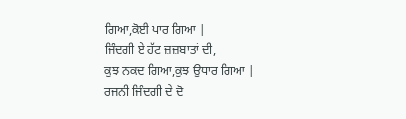ਗਿਆ,ਕੋਈ ਪਾਰ ਗਿਆ |
ਜਿੰਦਗੀ ਏ ਹੱਟ ਜ਼ਜ਼ਬਾਤਾਂ ਦੀ,
ਕੁਝ ਨਕਦ ਗਿਆ,ਕੁਝ ਉਧਾਰ ਗਿਆ |
ਰਜਨੀ ਜਿੰਦਗੀ ਦੇ ਦੋ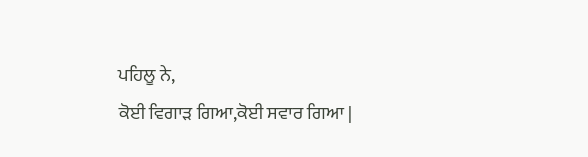ਪਹਿਲੂ ਨੇ,
ਕੋਈ ਵਿਗਾੜ ਗਿਆ,ਕੋਈ ਸਵਾਰ ਗਿਆ |